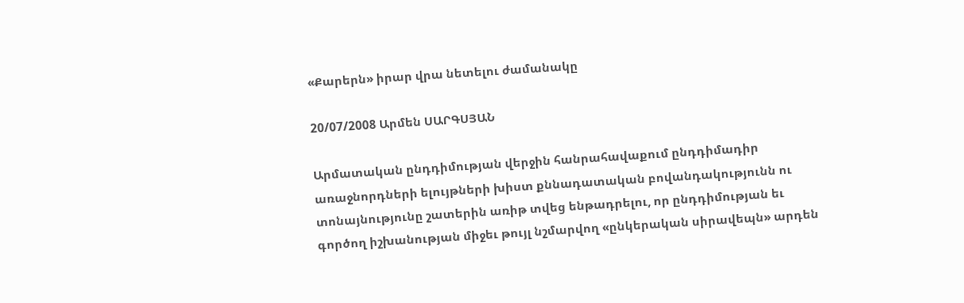«Քարերն» իրար վրա նետելու ժամանակը

20/07/2008 Արմեն ՍԱՐԳՍՅԱՆ

Արմատական ընդդիմության վերջին հանրահավաքում ընդդիմադիր առաջնորդների ելույթների խիստ քննադատական բովանդակությունն ու տոնայնությունը շատերին առիթ տվեց ենթադրելու, որ ընդդիմության եւ գործող իշխանության միջեւ թույլ նշմարվող «ընկերական սիրավեպն» արդեն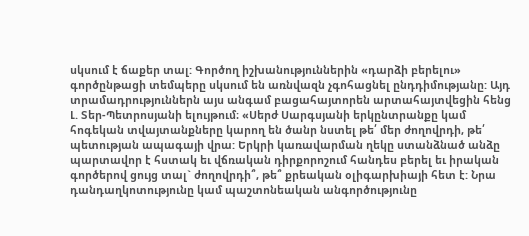սկսում է ճաքեր տալ: Գործող իշխանություններին «դարձի բերելու» գործընթացի տեմպերը սկսում են առնվազն չգոհացնել ընդդիմությանը: Այդ տրամադրություններն այս անգամ բացահայտորեն արտահայտվեցին հենց Լ. Տեր-Պետրոսյանի ելույթում։ «Սերժ Սարգսյանի երկընտրանքը կամ հոգեկան տվայտանքները կարող են ծանր նստել թե՛ մեր ժողովրդի, թե՛ պետության ապագայի վրա: Երկրի կառավարման ղեկը ստանձնած անձը պարտավոր է հստակ եւ վճռական դիրքորոշում հանդես բերել եւ իրական գործերով ցույց տալ` ժողովրդի՞, թե՞ քրեական օլիգարխիայի հետ է: Նրա դանդաղկոտությունը կամ պաշտոնեական անգործությունը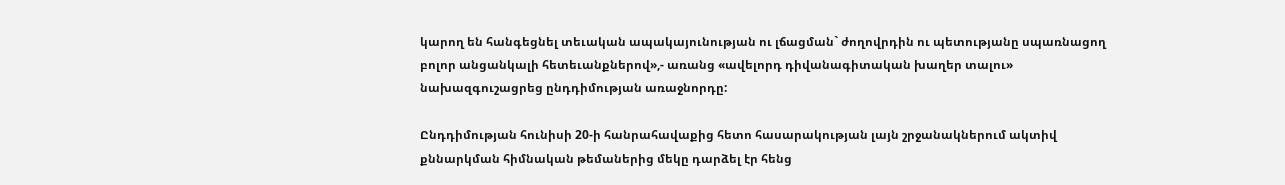կարող են հանգեցնել տեւական ապակայունության ու լճացման` ժողովրդին ու պետությանը սպառնացող բոլոր անցանկալի հետեւանքներով»,- առանց «ավելորդ դիվանագիտական խաղեր տալու» նախազգուշացրեց ընդդիմության առաջնորդը:

Ընդդիմության հունիսի 20-ի հանրահավաքից հետո հասարակության լայն շրջանակներում ակտիվ քննարկման հիմնական թեմաներից մեկը դարձել էր հենց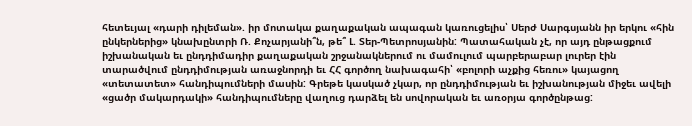հետեւյալ «դարի դիլեման». իր մոտակա քաղաքական ապագան կառուցելիս՝ Սերժ Սարգսյանն իր երկու «հին ընկերներից» կնախընտրի Ռ. Քոչարյանի՞ն, թե՞ Լ. Տեր-Պետրոսյանին: Պատահական չէ, որ այդ ընթացքում իշխանական եւ ընդդիմադիր քաղաքական շրջանակներում ու մամուլում պարբերաբար լուրեր էին տարածվում ընդդիմության առաջնորդի եւ ՀՀ գործող նախագահի՝ «բոլորի աչքից հեռու» կայացող «տետատետ» հանդիպումների մասին: Գրեթե կասկած չկար, որ ընդդիմության եւ իշխանության միջեւ ավելի «ցածր մակարդակի» հանդիպումները վաղուց դարձել են սովորական եւ առօրյա գործընթաց: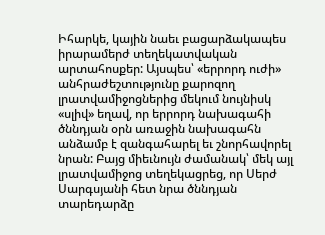Իհարկե, կային նաեւ բացարձակապես իրարամերժ տեղեկատվական արտահոսքեր: Այսպես՝ «երրորդ ուժի» անհրաժեշտությունը քարոզող լրատվամիջոցներից մեկում նույնիսկ «սլիվ» եղավ, որ երրորդ նախագահի ծննդյան օրն առաջին նախագահն անձամբ է զանգահարել եւ շնորհավորել նրան: Բայց միեւնույն ժամանակ՝ մեկ այլ լրատվամիջոց տեղեկացրեց, որ Սերժ Սարգսյանի հետ նրա ծննդյան տարեդարձը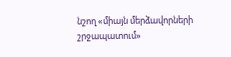նշող «միայն մերձավորների շրջապատում»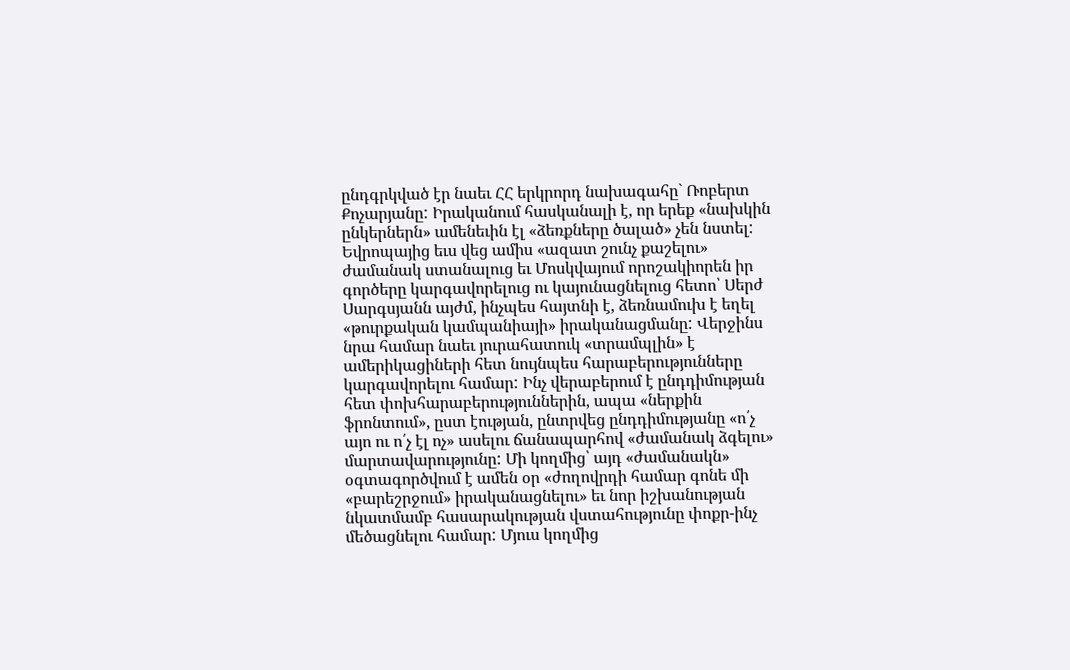ընդգրկված էր նաեւ ՀՀ երկրորդ նախագահը` Ռոբերտ Քոչարյանը: Իրականում հասկանալի է, որ երեք «նախկին ընկերներն» ամենեւին էլ «ձեռքները ծալած» չեն նստել: Եվրոպայից եւս վեց ամիս «ազատ շունչ քաշելու» ժամանակ ստանալուց եւ Մոսկվայում որոշակիորեն իր գործերը կարգավորելուց ու կայունացնելուց հետո՝ Սերժ Սարգսյանն այժմ, ինչպես հայտնի է, ձեռնամուխ է եղել «թուրքական կամպանիայի» իրականացմանը: Վերջինս նրա համար նաեւ յուրահատուկ «տրամպլին» է ամերիկացիների հետ նույնպես հարաբերությունները կարգավորելու համար: Ինչ վերաբերում է ընդդիմության հետ փոխհարաբերություններին, ապա «ներքին ֆրոնտում», ըստ էության, ընտրվեց ընդդիմությանը «ո՛չ այո ու ո՛չ էլ ոչ» ասելու ճանապարհով «ժամանակ ձգելու» մարտավարությունը: Մի կողմից՝ այդ «ժամանակն» օգտագործվում է ամեն օր «ժողովրդի համար գոնե մի «բարեշրջում» իրականացնելու» եւ նոր իշխանության նկատմամբ հասարակության վստահությունը փոքր-ինչ մեծացնելու համար: Մյուս կողմից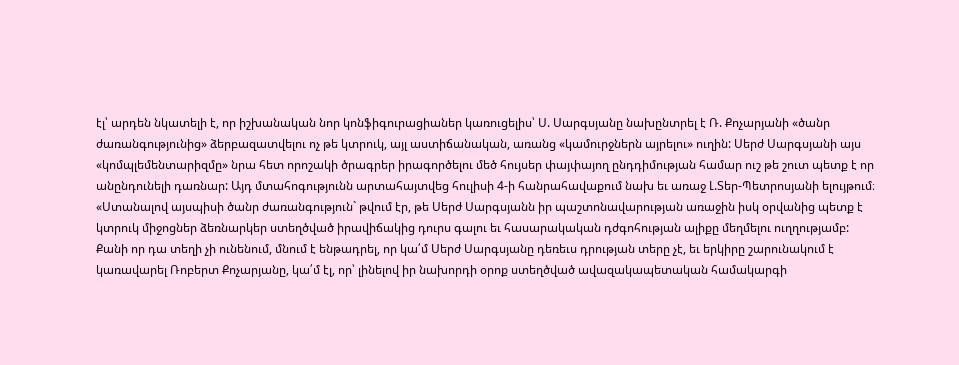էլ՝ արդեն նկատելի է, որ իշխանական նոր կոնֆիգուրացիաներ կառուցելիս՝ Ս. Սարգսյանը նախընտրել է Ռ. Քոչարյանի «ծանր ժառանգությունից» ձերբազատվելու ոչ թե կտրուկ, այլ աստիճանական, առանց «կամուրջներն այրելու» ուղին: Սերժ Սարգսյանի այս «կոմպլեմենտարիզմը» նրա հետ որոշակի ծրագրեր իրագործելու մեծ հույսեր փայփայող ընդդիմության համար ուշ թե շուտ պետք է որ անընդունելի դառնար: Այդ մտահոգությունն արտահայտվեց հուլիսի 4-ի հանրահավաքում նախ եւ առաջ Լ.Տեր-Պետրոսյանի ելույթում։ «Ստանալով այսպիսի ծանր ժառանգություն` թվում էր, թե Սերժ Սարգսյանն իր պաշտոնավարության առաջին իսկ օրվանից պետք է կտրուկ միջոցներ ձեռնարկեր ստեղծված իրավիճակից դուրս գալու եւ հասարակական դժգոհության ալիքը մեղմելու ուղղությամբ: Քանի որ դա տեղի չի ունենում, մնում է ենթադրել, որ կա՛մ Սերժ Սարգսյանը դեռեւս դրության տերը չէ, եւ երկիրը շարունակում է կառավարել Ռոբերտ Քոչարյանը, կա՛մ էլ, որ՝ լինելով իր նախորդի օրոք ստեղծված ավազակապետական համակարգի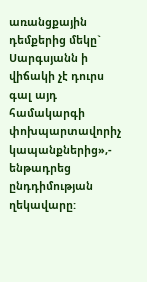առանցքային դեմքերից մեկը` Սարգսյանն ի վիճակի չէ դուրս գալ այդ համակարգի փոխպարտավորիչ կապանքներից»,- ենթադրեց ընդդիմության ղեկավարը: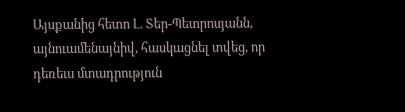Այսքանից հետո Լ. Տեր-Պետրոսյանն, այնուամենայնիվ, հասկացնել տվեց, որ դեռեւս մտադրություն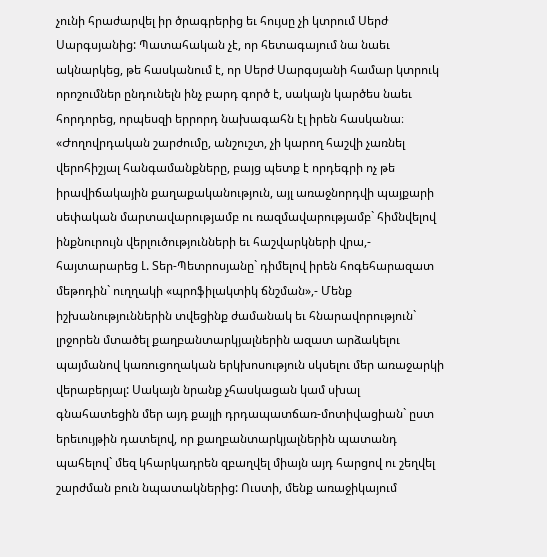չունի հրաժարվել իր ծրագրերից եւ հույսը չի կտրում Սերժ Սարգսյանից: Պատահական չէ, որ հետագայում նա նաեւ ակնարկեց, թե հասկանում է, որ Սերժ Սարգսյանի համար կտրուկ որոշումներ ընդունելն ինչ բարդ գործ է, սակայն կարծես նաեւ հորդորեց, որպեսզի երրորդ նախագահն էլ իրեն հասկանա։ «Ժողովրդական շարժումը, անշուշտ, չի կարող հաշվի չառնել վերոհիշյալ հանգամանքները, բայց պետք է որդեգրի ոչ թե իրավիճակային քաղաքականություն, այլ առաջնորդվի պայքարի սեփական մարտավարությամբ ու ռազմավարությամբ` հիմնվելով ինքնուրույն վերլուծությունների եւ հաշվարկների վրա,- հայտարարեց Լ. Տեր-Պետրոսյանը` դիմելով իրեն հոգեհարազատ մեթոդին` ուղղակի «պրոֆիլակտիկ ճնշման»,- Մենք իշխանություններին տվեցինք ժամանակ եւ հնարավորություն` լրջորեն մտածել քաղբանտարկյալներին ազատ արձակելու պայմանով կառուցողական երկխոսություն սկսելու մեր առաջարկի վերաբերյալ: Սակայն նրանք չհասկացան կամ սխալ գնահատեցին մեր այդ քայլի դրդապատճառ-մոտիվացիան` ըստ երեւույթին դատելով, որ քաղբանտարկյալներին պատանդ պահելով` մեզ կհարկադրեն զբաղվել միայն այդ հարցով ու շեղվել շարժման բուն նպատակներից: Ուստի, մենք առաջիկայում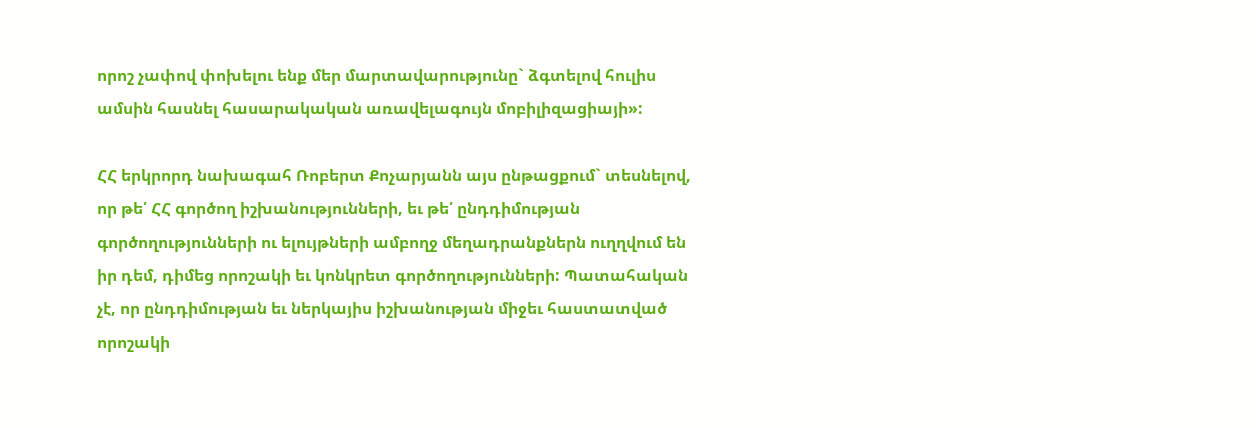որոշ չափով փոխելու ենք մեր մարտավարությունը` ձգտելով հուլիս ամսին հասնել հասարակական առավելագույն մոբիլիզացիայի»:

ՀՀ երկրորդ նախագահ Ռոբերտ Քոչարյանն այս ընթացքում` տեսնելով, որ թե՛ ՀՀ գործող իշխանությունների, եւ թե՛ ընդդիմության գործողությունների ու ելույթների ամբողջ մեղադրանքներն ուղղվում են իր դեմ, դիմեց որոշակի եւ կոնկրետ գործողությունների: Պատահական չէ, որ ընդդիմության եւ ներկայիս իշխանության միջեւ հաստատված որոշակի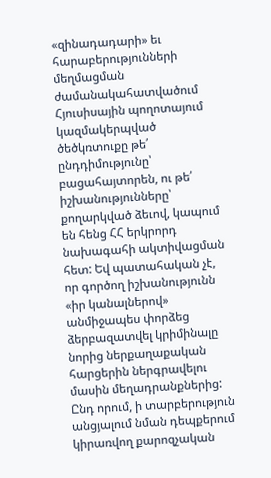«զինադադարի» եւ հարաբերությունների մեղմացման ժամանակահատվածում Հյուսիսային պողոտայում կազմակերպված ծեծկռտուքը թե՛ ընդդիմությունը՝ բացահայտորեն, ու թե՛ իշխանությունները՝ քողարկված ձեւով, կապում են հենց ՀՀ երկրորդ նախագահի ակտիվացման հետ: Եվ պատահական չէ, որ գործող իշխանությունն «իր կանալներով» անմիջապես փորձեց ձերբազատվել կրիմինալը նորից ներքաղաքական հարցերին ներգրավելու մասին մեղադրանքներից: Ընդ որում, ի տարբերություն անցյալում նման դեպքերում կիրառվող քարոզչական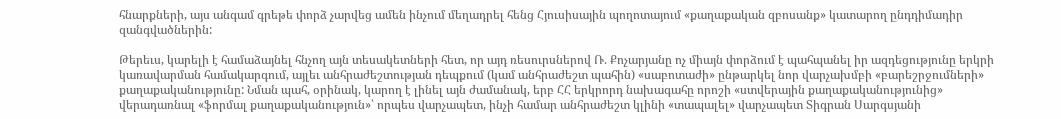հնարքների, այս անգամ գրեթե փորձ չարվեց ամեն ինչում մեղադրել հենց Հյուսիսային պողոտայում «քաղաքական զբոսանք» կատարող ընդդիմադիր զանգվածներին:

Թերեւս, կարելի է համաձայնել հնչող այն տեսակետների հետ, որ այդ ռեսուրսներով Ռ. Քոչարյանը ոչ միայն փորձում է պահպանել իր ազդեցությունը երկրի կառավարման համակարգում, այլեւ անհրաժեշտության դեպքում (կամ անհրաժեշտ պահին) «սաբոտաժի» ընթարկել նոր վարչախմբի «բարեշրջումների» քաղաքականությունը: Նման պահ, օրինակ, կարող է լինել այն ժամանակ, երբ ՀՀ երկրորդ նախագահը որոշի «ստվերային քաղաքականությունից» վերադառնալ «ֆորմալ քաղաքականություն»՝ որպես վարչապետ, ինչի համար անհրաժեշտ կլինի «տապալել» վարչապետ Տիգրան Սարգսյանի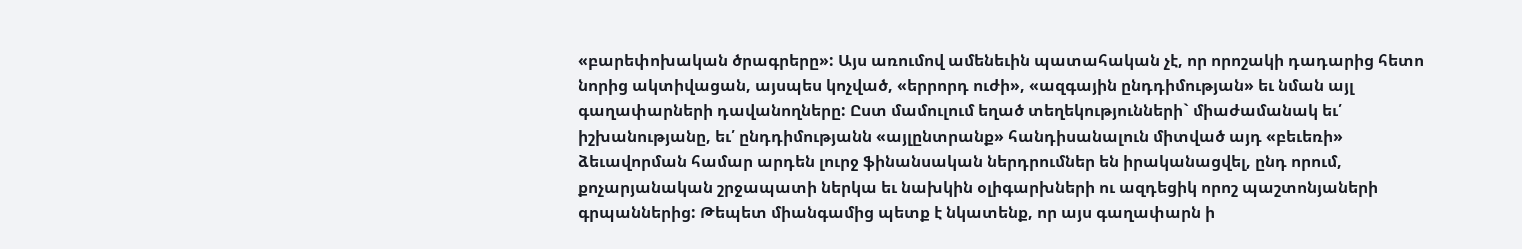«բարեփոխական ծրագրերը»: Այս առումով ամենեւին պատահական չէ, որ որոշակի դադարից հետո նորից ակտիվացան, այսպես կոչված, «երրորդ ուժի», «ազգային ընդդիմության» եւ նման այլ գաղափարների դավանողները: Ըստ մամուլում եղած տեղեկությունների` միաժամանակ եւ՛ իշխանությանը, եւ՛ ընդդիմությանն «այլընտրանք» հանդիսանալուն միտված այդ «բեւեռի» ձեւավորման համար արդեն լուրջ ֆինանսական ներդրումներ են իրականացվել, ընդ որում, քոչարյանական շրջապատի ներկա եւ նախկին օլիգարխների ու ազդեցիկ որոշ պաշտոնյաների գրպաններից: Թեպետ միանգամից պետք է նկատենք, որ այս գաղափարն ի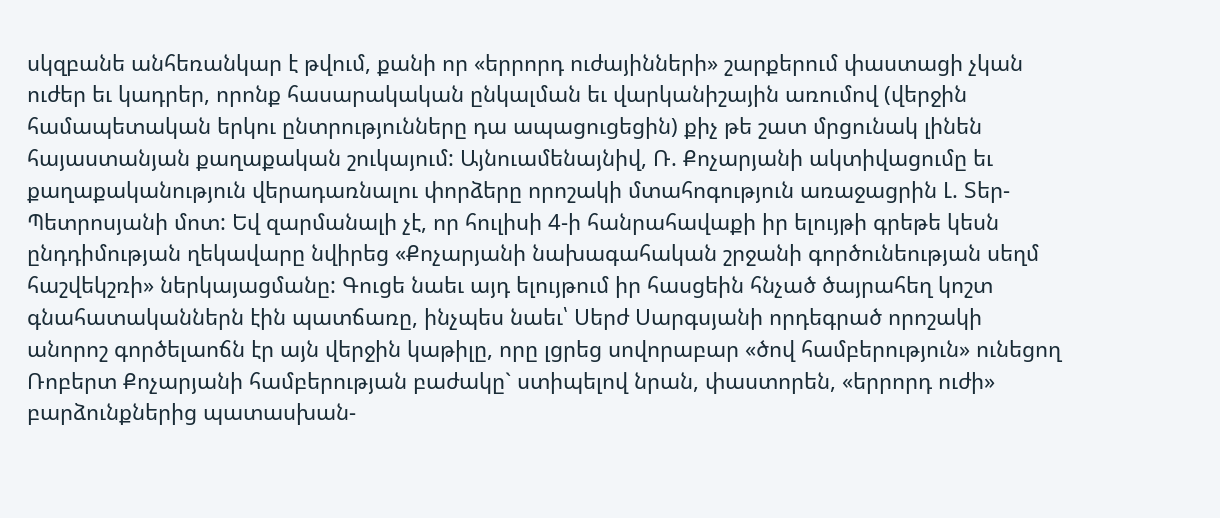սկզբանե անհեռանկար է թվում, քանի որ «երրորդ ուժայինների» շարքերում փաստացի չկան ուժեր եւ կադրեր, որոնք հասարակական ընկալման եւ վարկանիշային առումով (վերջին համապետական երկու ընտրությունները դա ապացուցեցին) քիչ թե շատ մրցունակ լինեն հայաստանյան քաղաքական շուկայում: Այնուամենայնիվ, Ռ. Քոչարյանի ակտիվացումը եւ քաղաքականություն վերադառնալու փորձերը որոշակի մտահոգություն առաջացրին Լ. Տեր-Պետրոսյանի մոտ: Եվ զարմանալի չէ, որ հուլիսի 4-ի հանրահավաքի իր ելույթի գրեթե կեսն ընդդիմության ղեկավարը նվիրեց «Քոչարյանի նախագահական շրջանի գործունեության սեղմ հաշվեկշռի» ներկայացմանը: Գուցե նաեւ այդ ելույթում իր հասցեին հնչած ծայրահեղ կոշտ գնահատականներն էին պատճառը, ինչպես նաեւ՝ Սերժ Սարգսյանի որդեգրած որոշակի անորոշ գործելաոճն էր այն վերջին կաթիլը, որը լցրեց սովորաբար «ծով համբերություն» ունեցող Ռոբերտ Քոչարյանի համբերության բաժակը` ստիպելով նրան, փաստորեն, «երրորդ ուժի» բարձունքներից պատասխան-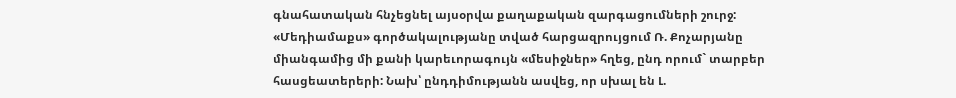գնահատական հնչեցնել այսօրվա քաղաքական զարգացումների շուրջ: «Մեդիամաքս» գործակալությանը տված հարցազրույցում Ռ. Քոչարյանը միանգամից մի քանի կարեւորագույն «մեսիջներ» հղեց, ընդ որում` տարբեր հասցեատերերի: Նախ՝ ընդդիմությանն ասվեց, որ սխալ են Լ.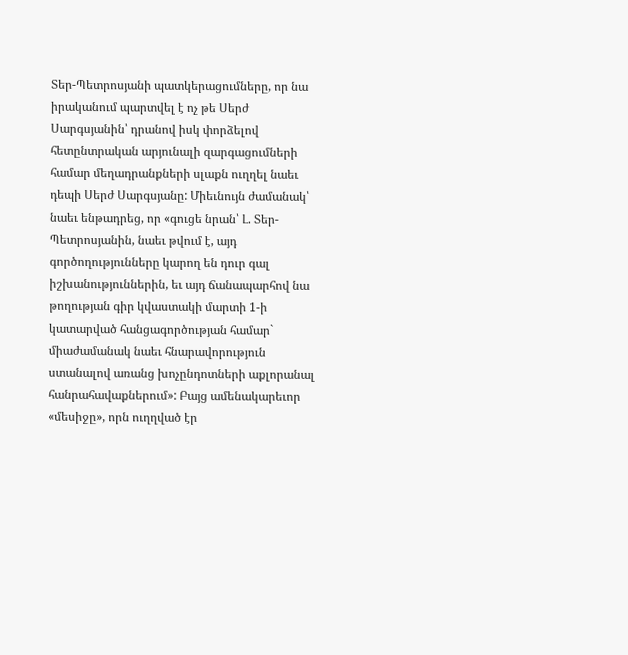Տեր-Պետրոսյանի պատկերացումները, որ նա իրականում պարտվել է ոչ թե Սերժ Սարգսյանին՝ դրանով իսկ փորձելով հետընտրական արյունալի զարգացումների համար մեղադրանքների սլաքն ուղղել նաեւ դեպի Սերժ Սարգսյանը: Միեւնույն ժամանակ՝ նաեւ ենթադրեց, որ «գուցե նրան՝ Լ. Տեր-Պետրոսյանին, նաեւ թվում է, այդ գործողությունները կարող են դուր գալ իշխանություններին, եւ այդ ճանապարհով նա թողության գիր կվաստակի մարտի 1-ի կատարված հանցագործության համար` միաժամանակ նաեւ հնարավորություն ստանալով առանց խոչընդոտների աքլորանալ հանրահավաքներում»: Բայց ամենակարեւոր «մեսիջը», որն ուղղված էր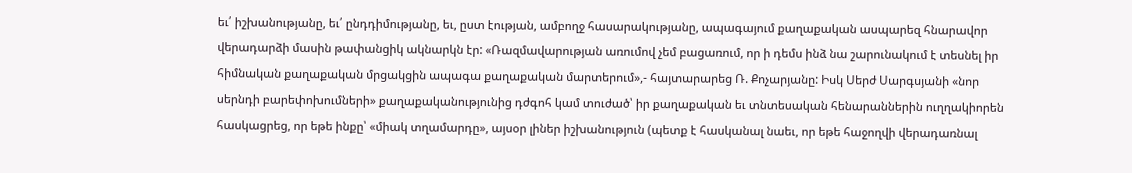եւ՛ իշխանությանը, եւ՛ ընդդիմությանը, եւ, ըստ էության, ամբողջ հասարակությանը, ապագայում քաղաքական ասպարեզ հնարավոր վերադարձի մասին թափանցիկ ակնարկն էր: «Ռազմավարության առումով չեմ բացառում, որ ի դեմս ինձ նա շարունակում է տեսնել իր հիմնական քաղաքական մրցակցին ապագա քաղաքական մարտերում»,- հայտարարեց Ռ. Քոչարյանը: Իսկ Սերժ Սարգսյանի «նոր սերնդի բարեփոխումների» քաղաքականությունից դժգոհ կամ տուժած՝ իր քաղաքական եւ տնտեսական հենարաններին ուղղակիորեն հասկացրեց, որ եթե ինքը՝ «միակ տղամարդը», այսօր լիներ իշխանություն (պետք է հասկանալ նաեւ, որ եթե հաջողվի վերադառնալ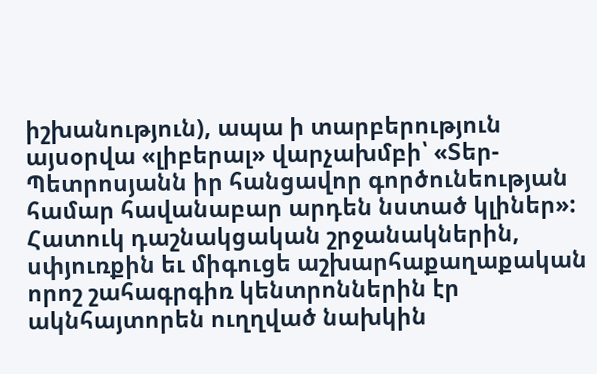իշխանություն), ապա ի տարբերություն այսօրվա «լիբերալ» վարչախմբի՝ «Տեր-Պետրոսյանն իր հանցավոր գործունեության համար հավանաբար արդեն նստած կլիներ»: Հատուկ դաշնակցական շրջանակներին, սփյուռքին եւ միգուցե աշխարհաքաղաքական որոշ շահագրգիռ կենտրոններին էր ակնհայտորեն ուղղված նախկին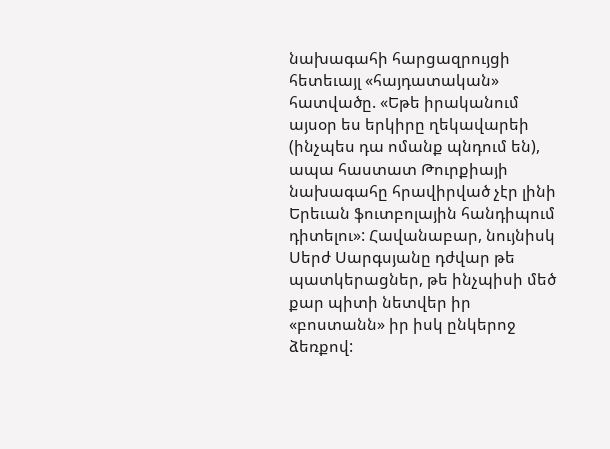նախագահի հարցազրույցի հետեւայլ «հայդատական» հատվածը. «Եթե իրականում այսօր ես երկիրը ղեկավարեի (ինչպես դա ոմանք պնդում են), ապա հաստատ Թուրքիայի նախագահը հրավիրված չէր լինի Երեւան ֆուտբոլային հանդիպում դիտելու»: Հավանաբար, նույնիսկ Սերժ Սարգսյանը դժվար թե պատկերացներ, թե ինչպիսի մեծ քար պիտի նետվեր իր «բոստանն» իր իսկ ընկերոջ ձեռքով: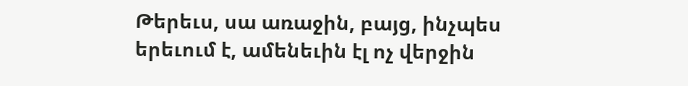Թերեւս, սա առաջին, բայց, ինչպես երեւում է, ամենեւին էլ ոչ վերջին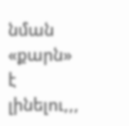նման «քարն» է լինելու,,,